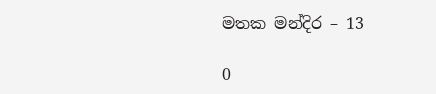මතක මන්දිර – 13

0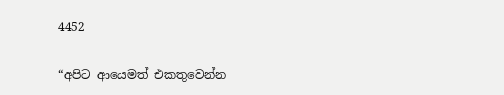4452

“අපිට ආයෙමත් එකතුවෙන්න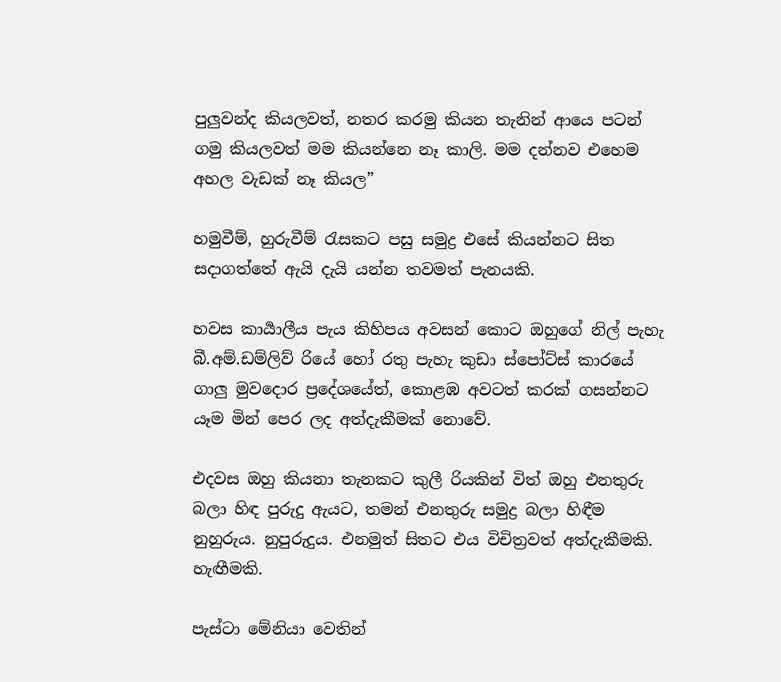පුලුවන්ද කියලවත්, නතර කරමු කියන තැනින් ආයෙ පටන් ගමු කියලවත් මම කියන්නෙ නෑ කාලි. මම දන්නව එහෙම අහල වැඩක් නෑ කියල”

හමුවීම්, හුරුවීම් රැසකට පසු සමුද්‍ර එසේ කියන්නට සිත සදාගත්තේ ඇයි දැයි යන්න තවමත් පැනයකි.

හවස කාර්‍යාලීය පැය කිහිපය අවසන් කොට ඔහුගේ නිල් පැහැ බී.අම්.ඩම්ලිව් රියේ හෝ රතු පැහැ කුඩා ස්පෝට්ස් කාරයේ ගාලු මුවදොර ප්‍රදේශයේත්, කොළඹ අවටත් කරක් ගසන්නට යෑම මින් පෙර ලද අත්දැකීමක් නොවේ.

එදවස ඔහු කියනා තැනකට කුලී රියකින් විත් ඔහු එනතුරු බලා හිඳ පුරුදු ඇයට, තමන් එනතුරු සමුද්‍ර බලා හිඳීම නුහුරුය. නුපුරුදුය. එනමුත් සිතට එය විචිත්‍රවත් අත්දැකීමකි. හැඟීමකි.

පැස්ටා මේනියා වෙතින්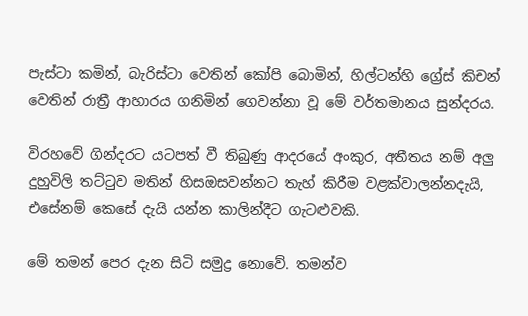පැස්ටා කමින්, බැරිස්ටා වෙතින් කෝපි බොමින්, හිල්ටන්හි ග්‍රේස් කිචන් වෙතින් රාත්‍රී ආහාරය ගනිමින් ගෙවන්නා වූ මේ වර්තමානය සුන්දරය.

විරහවේ ගින්දරට යටපත් වී තිබුණු ආදරයේ අංකුර, අතීතය නම් අලු දුහුවිලි තට්ටුව මතින් හිසඔසවන්නට තැහ් කිරීම වළක්වාලන්නදැයි, එසේනම් කෙසේ දැයි යන්න කාලින්දීට ගැටළුවකි.

මේ තමන් පෙර දැන සිටි සමුද්‍ර නොවේ. තමන්ව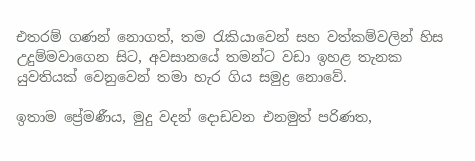එතරම් ගණන් නොගත්, තම රැකියාවෙන් සහ වත්කම්වලින් හිස උදුම්මවාගෙන සිට, අවසානයේ තමන්ට වඩා ඉහළ තැනක යුවතියක් වෙනුවෙන් තමා හැර ගිය සමුද්‍ර නොවේ.

ඉතාම ප්‍රේමණීය, මුදු වදන් දොඩවන එනමුත් පරිණත,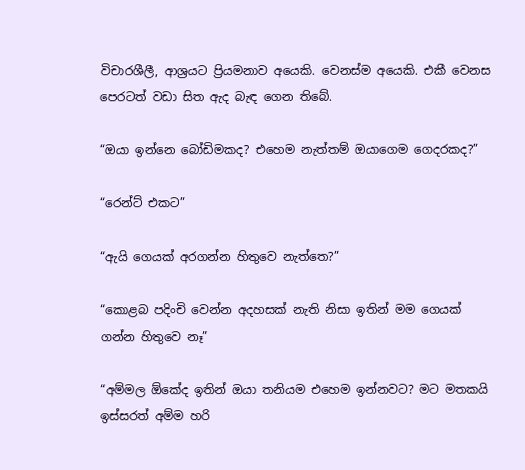විචාරශීලී, ආශ්‍රයට ප්‍රියමනාව අයෙකි. වෙනස්ම අයෙකි. එකී වෙනස පෙරටත් වඩා සිත ඇද බැඳ ගෙන තිබේ.

“ඔයා ඉන්නෙ බෝඩිමකද? එහෙම නැත්තම් ඔයාගෙම ගෙදරකද?”

“රෙන්ට් එකට”

“ඇයි ගෙයක් අරගන්න හිතුවෙ නැත්තෙ?”

“කොළබ පදිංචි වෙන්න අදහසක් නැති නිසා ඉතින් මම ගෙයක් ගන්න හිතුවෙ නෑ”

“අම්මල ඕකේද ඉතින් ඔයා තනියම එහෙම ඉන්නවට? මට මතකයි ඉස්සරත් අම්ම හරි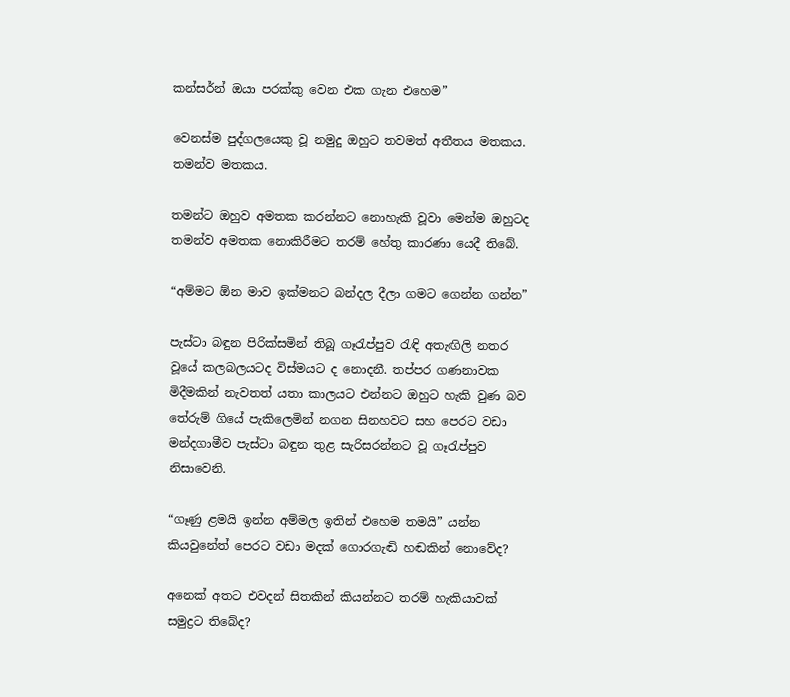කන්සර්න් ඔයා පරක්කු වෙන එක ගැන එහෙම”

වෙනස්ම පුද්ගලයෙකු වූ නමුදු ඔහුට තවමත් අතීතය මතකය. තමන්ව මතකය.

තමන්ට ඔහුව අමතක කරන්නට නොහැකි වූවා මෙන්ම ඔහුටද තමන්ව අමතක නොකිරීමට තරම් හේතු කාරණා යෙදී තිබේ.

“අම්මට ඕන මාව ඉක්මනට බන්දල දීලා ගමට ගෙන්න ගන්න”

පැස්ටා බඳුන පිරික්සමින් තිබූ ගෑරැප්පුව රැඳි අතැඟිලි නතර වූයේ කලබලයටද විස්මයට ද නොදනී. තප්පර ගණනාවක මිදීමකින් නැවතත් යතා කාලයට එන්නට ඔහුට හැකි වුණ බව තේරුම් ගියේ පැකිලෙමින් නගන සිනහවට සහ පෙරට වඩා මන්දගාමීව පැස්ටා බඳුන තුළ සැරිසරන්නට වූ ගෑරැප්පුව නිසාවෙනි.

“ගෑණු ළමයි ඉන්න අම්මල ඉතින් එහෙම තමයි” යන්න කියවුනේත් පෙරට වඩා මදක් ගොරගැඬි හඬකින් නොවේද?

අනෙක් අතට එවදන් සිතකින් කියන්නට තරම් හැකියාවක් සමුද්‍රට තිබේද?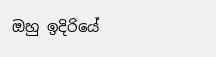ඔහු ඉදිරියේ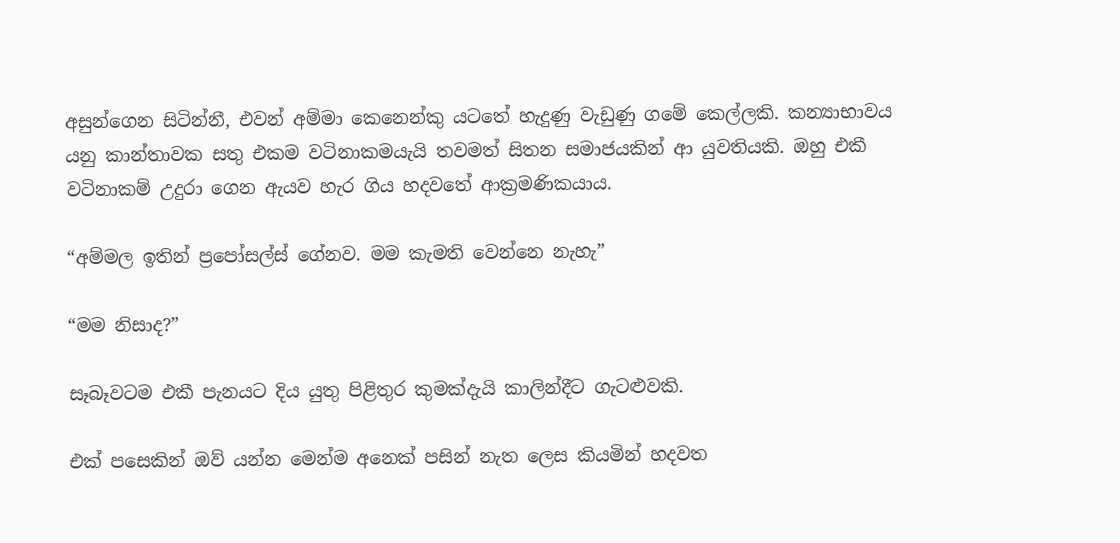අසුන්ගෙන සිටින්නී, එවන් අම්මා කෙනෙන්කු යටතේ හැදුණු වැඩුණු ගමේ කෙල්ලකි. කන්‍යාභාවය යනු කාන්තාවක සතු එකම වටිනාකමයැයි තවමත් සිතන සමාජයකින් ආ යුවතියකි. ඔහු එකී වටිනාකම් උදුරා ගෙන ඇයව හැර ගිය හදවතේ ආක්‍රමණිකයාය.

“අම්මල ඉතින් ප්‍රපෝසල්ස් ගේනව. මම කැමති වෙන්නෙ නැහැ”

“මම නිසාද?”

සෑබෑවටම එකී පැනයට දිය යුතු පිළිතුර කුමක්දැයි කාලින්දීට ගැටළුවකි.

එක් පසෙකින් ඔව් යන්න මෙන්ම අනෙක් පසින් නැත ලෙස කියමින් හදවත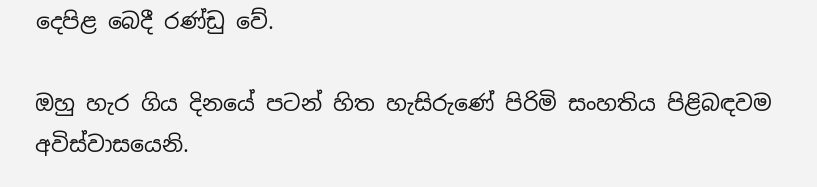දෙපිළ බෙදී රණ්ඩු වේ.

ඔහු හැර ගිය දිනයේ පටන් හිත හැසිරුණේ පිරිමි සංහතිය පිළිබඳවම අවිස්වාසයෙනි.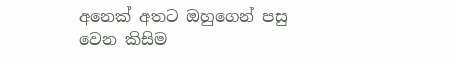අනෙක් අතට ඔහුගෙන් පසු වෙන කිසිම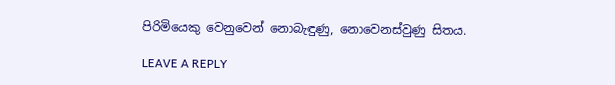පිරිමියෙකු වෙනුවෙන් නොබැඳුණු, නොවෙනස්වුණු සිතය.

LEAVE A REPLY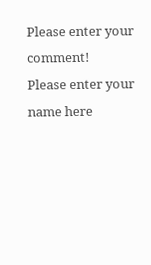Please enter your comment!
Please enter your name here